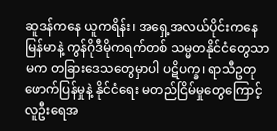ဆူဒန်ကနေ ယူကရိန်း၊ အရှေ့အလယ်ပိုင်းကနေ မြန်မာနဲ့ ကွန်ဂိုဒီမိုကရက်တစ် သမ္မတနိုင်ငံတွေသာမက တခြားဒေသတွေမှာပါ ပဋိပက္ခ၊ ရာသီဥတု ဖောက်ပြန်မှုနဲ့ နိုင်ငံရေး မတည်ငြိမ်မှုတွေကြောင့် လူဦးရေအ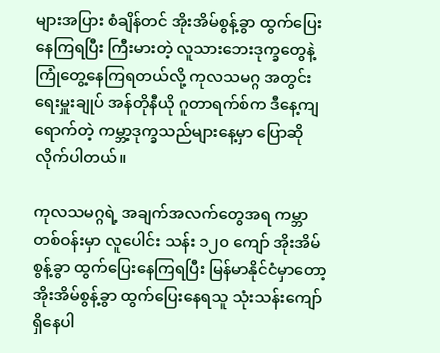များအပြား စံချိန်တင် အိုးအိမ်စွန့်ခွာ ထွက်ပြေးနေကြရပြီး ကြီးမားတဲ့ လူသားဘေးဒုက္ခတွေနဲ့ ကြုံတွေ့နေကြရတယ်လို့ ကုလသမဂ္ဂ အတွင်းရေးမှူးချုပ် အန်တိုနီယို ဂူတာရက်စ်က ဒီနေ့ကျရောက်တဲ့ ကမ္ဘာ့ဒုက္ခသည်များနေ့မှာ ပြောဆိုလိုက်ပါတယ်။

ကုလသမဂ္ဂရဲ့ အချက်အလက်တွေအရ ကမ္ဘာတစ်ဝန်းမှာ လူပေါင်း သန်း ၁၂၀ ကျော် အိုးအိမ်စွန့်ခွာ ထွက်ပြေးနေကြရပြီး မြန်မာနိုင်ငံမှာတော့ အိုးအိမ်စွန့်ခွာ ထွက်ပြေးနေရသူ သုံးသန်းကျော် ရှိနေပါ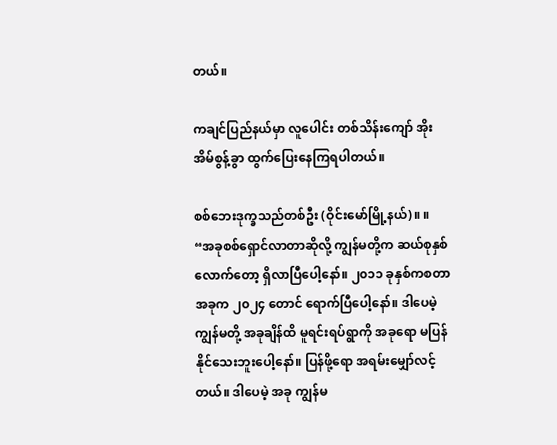တယ်။

ကချင်ပြည်နယ်မှာ လူပေါင်း တစ်သိန်းကျော် အိုးအိမ်စွန့်ခွာ ထွက်ပြေးနေကြရပါတယ်။

စစ်ဘေးဒုက္ခသည်တစ်ဦး (ဝိုင်းမော်မြို့နယ်)။ ။ “အခုစစ်ရှောင်လာတာဆိုလို့ ကျွန်မတို့က ဆယ်စုနှစ်လောက်တော့ ရှိလာပြီပေါ့နော်။ ၂၀၁၁ ခုနှစ်ကစတာ အခုက ၂၀၂၄ တောင် ရောက်ပြီပေါ့နော်။ ဒါပေမဲ့ ကျွန်မတို့ အခုချိန်ထိ မူရင်းရပ်ရွာကို အခုရော မပြန်နိုင်သေးဘူးပေါ့နော်။ ပြန်ဖို့ရော အရမ်းမျှော်လင့်တယ်။ ဒါပေမဲ့ အခု ကျွန်မ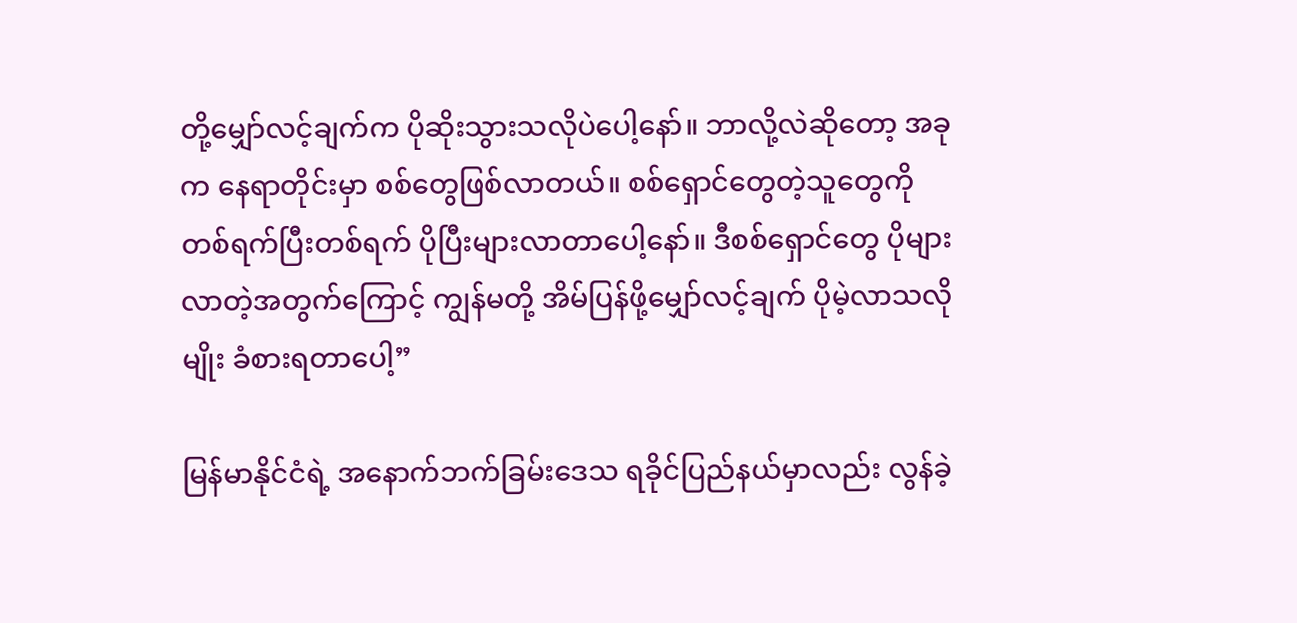တို့မျှော်လင့်ချက်က ပိုဆိုးသွားသလိုပဲပေါ့နော်။ ဘာလို့လဲဆိုတော့ အခုက နေရာတိုင်းမှာ စစ်တွေဖြစ်လာတယ်။ စစ်ရှောင်တွေတဲ့သူတွေကို တစ်ရက်ပြီးတစ်ရက် ပိုပြီးများလာတာပေါ့နော်။ ဒီစစ်ရှောင်တွေ ပိုများလာတဲ့အတွက်ကြောင့် ကျွန်မတို့ အိမ်ပြန်ဖို့မျှော်လင့်ချက် ပိုမဲ့လာသလိုမျိုး ခံစားရတာပေါ့”

မြန်မာနိုင်ငံရဲ့ အနောက်ဘက်ခြမ်းဒေသ ရခိုင်ပြည်နယ်မှာလည်း လွန်ခဲ့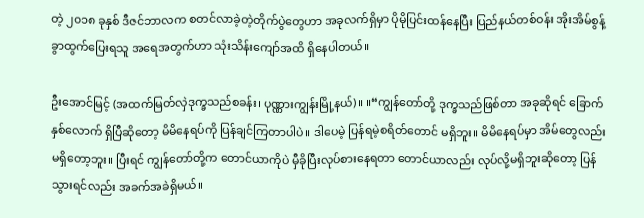တဲ့ ၂၀၁၈ ခုနှစ် ဒီဇင်ဘာလက စတင်လာခဲ့တဲ့တိုက်ပွဲတွေဟာ အခုလက်ရှိမှာ ပိုမိုပြင်းထန်နေပြီး ပြည်နယ်တစ်ဝန်း အိုးအိမ်စွန့်ခွာထွက်ပြေးရသူ အရေအတွက်ဟာ သုံးသိန်းကျော်အထိ ရှိနေပါတယ်။

ဦးအောင်မြင့် (အထက်မြတ်လှဲဒုက္ခသည်စခန်း၊ ပုဏ္ဏားကျွန်းမြို့နယ်)။ ။“ကျွန်တော်တို့ ဒုက္ခသည်ဖြစ်တာ အခုဆိုရင် ခြောက်နှစ်လောက် ရှိပြီဆိုတော့ မိမိနေရပ်ကို ပြန်ချင်ကြတာပါပဲ။ ဒါပေမဲ့ ပြန်ရမဲ့စရိတ်တောင် မရှိဘူး။ မိမိနေရပ်မှာ အိမ်တွေလည်း မရှိတော့ဘူး။ ပြီးရင် ကျွန်တော်တို့က တောင်ယာကိုပဲ မှီခိုပြီးလုပ်စားနေရတာ တောင်ယာလည်း လုပ်လို့မရှိဘူးဆိုတော့ ပြန်သွားရင်လည်း အခက်အခဲရှိမယ်။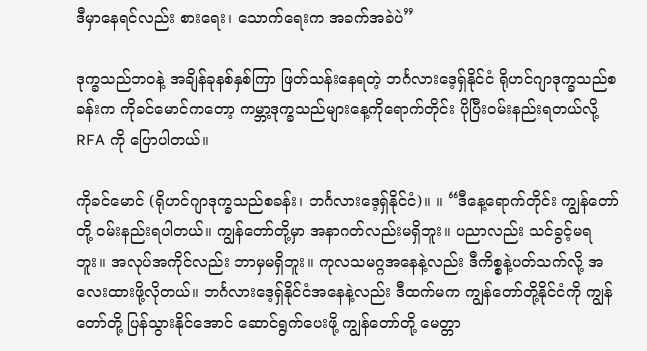ဒီမှာနေရင်လည်း စားရေး၊ သောက်ရေးက အခက်အခဲပဲ”

ဒုက္ခသည်ဘဝနဲ့ အချိန်ခုနစ်နှစ်ကြာ ဖြတ်သန်းနေရတဲ့ ဘင်္ဂလားဒေ့ရှ်နိုင်ငံ ရိုဟင်ဂျာဒုက္ခသည်စခန်းက ကိုခင်မောင်ကတော့ ကမ္ဘာ့ဒုက္ခသည်များနေ့ကိုရောက်တိုင်း ပိုပြီးဝမ်းနည်းရတယ်လို့ RFA ကို ပြောပါတယ်။

ကိုခင်မောင် (ရိုဟင်ဂျာဒုက္ခသည်စခန်း၊ ဘင်္ဂလားဒေ့ရှ်နိုင်ငံ)။ ။ “ဒီနေ့ရောက်တိုင်း ကျွန်တော်တို့ ဝမ်းနည်းရပါတယ်။ ကျွန်တော်တို့မှာ အနာဂတ်လည်းမရှိဘူး။ ပညာလည်း သင်ခွင့်မရဘူး။ အလုပ်အကိုင်လည်း ဘာမှမရှိဘူး။ ကုလသမဂ္ဂအနေနဲ့လည်း ဒီကိစ္စနဲ့ပတ်သက်လို့ အလေးထားဖို့လိုတယ်။ ဘင်္ဂလားဒေ့ရှ်နိုင်ငံအနေနဲ့လည်း ဒီထက်မက ကျွန်တော်တို့နိုင်ငံကို ကျွန်တော်တို့ ပြန်သွားနိုင်အောင် ဆောင်ရွက်ပေးဖို့ ကျွန်တော်တို့ မေတ္တာ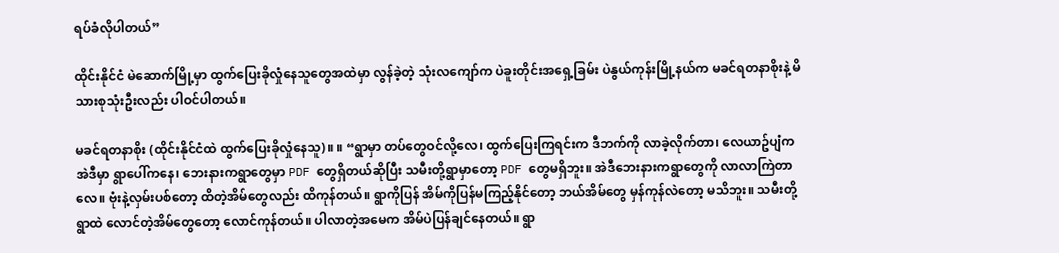ရပ်ခံလိုပါတယ်”

ထိုင်းနိုင်ငံ မဲဆောက်မြို့မှာ ထွက်ပြေးခိုလှုံနေသူတွေအထဲမှာ လွန်ခဲ့တဲ့ သုံးလကျော်က ပဲခူးတိုင်းအရှေ့ခြမ်း ပဲနွယ်ကုန်းမြို့နယ်က မခင်ရတနာစိုးနဲ့ မိသားစုသုံးဦးလည်း ပါဝင်ပါတယ်။

မခင်ရတနာစိုး (ထိုင်းနိုင်ငံထဲ ထွက်ပြေးခိုလှုံနေသူ)။ ။ “ရွာမှာ တပ်တွေဝင်လို့လေ၊ ထွက်ပြေးကြရင်းက ဒီဘက်ကို လာခဲ့လိုက်တာ၊ လေယာဥ်ပျံက အဲဒီမှာ ရွာပေါ်ကနေ၊ ဘေးနားကရွာတွေမှာ PDF တွေရှိတယ်ဆိုပြီး သမီးတို့ရွာမှာတော့ PDF တွေမရှိဘူး။ အဲဒီဘေးနားကရွာတွေကို လာလာကြဲတာလေ။ ဗုံးနဲ့လှမ်းပစ်တော့ ထိတဲ့အိမ်တွေလည်း ထိကုန်တယ်။ ရွာကိုပြန် အိမ်ကိုပြန်မကြည့်နိုင်တော့ ဘယ်အိမ်တွေ မှန်ကုန်လဲတော့ မသိဘူး။ သမီးတို့ရွာထဲ လောင်တဲ့အိမ်တွေတော့ လောင်ကုန်တယ်။ ပါလာတဲ့အမေက အိမ်ပဲပြန်ချင်နေတယ်။ ရွာ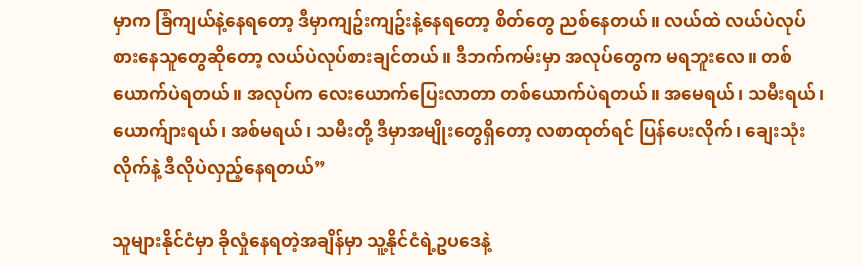မှာက ခြံကျယ်နဲ့နေရတော့ ဒီမှာကျဥ်းကျဥ်းနဲ့နေရတော့ စိတ်တွေ ညစ်နေတယ်။ လယ်ထဲ လယ်ပဲလုပ်စားနေသူတွေဆိုတော့ လယ်ပဲလုပ်စားချင်တယ်။ ဒီဘက်ကမ်းမှာ အလုပ်တွေက မရဘူးလေ။ တစ်ယောက်ပဲရတယ်။ အလုပ်က လေးယောက်ပြေးလာတာ တစ်ယောက်ပဲရတယ်။ အမေရယ်၊ သမီးရယ်၊ ယောက်ျားရယ်၊ အစ်မရယ်၊ သမီးတို့ ဒီမှာအမျိုးတွေရှိတော့ လစာထုတ်ရင် ပြန်ပေးလိုက်၊ ချေးသုံးလိုက်နဲ့ ဒီလိုပဲလှည့်နေရတယ်”

သူများနိုင်ငံမှာ ခိုလှုံနေရတဲ့အချိန်မှာ သူ့နိုင်ငံရဲ့ဥပဒေနဲ့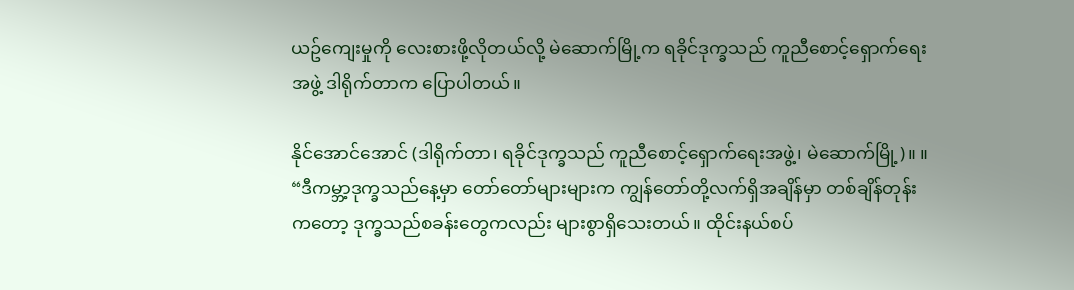ယဥ်ကျေးမှုကို လေးစားဖို့လိုတယ်လို့ မဲဆောက်မြို့က ရခိုင်ဒုက္ခသည် ကူညီစောင့်ရှောက်ရေးအဖွဲ့ ဒါရိုက်တာက ပြောပါတယ်။

နိုင်‌အောင်အောင် (ဒါရိုက်တာ၊ ရခိုင်ဒုက္ခသည် ကူညီစောင့်ရှောက်ရေးအဖွဲ့၊ မဲဆောက်မြို့)။ ။ “ဒီကမ္ဘာ့ဒုက္ခသည်နေ့မှာ တော်တော်များများက ကျွန်တော်တို့လက်ရှိအချိန်မှာ တစ်ချိန်တုန်းကတော့ ဒုက္ခသည်စခန်းတွေကလည်း များစွာရှိသေးတယ်။ ထိုင်းနယ်စပ်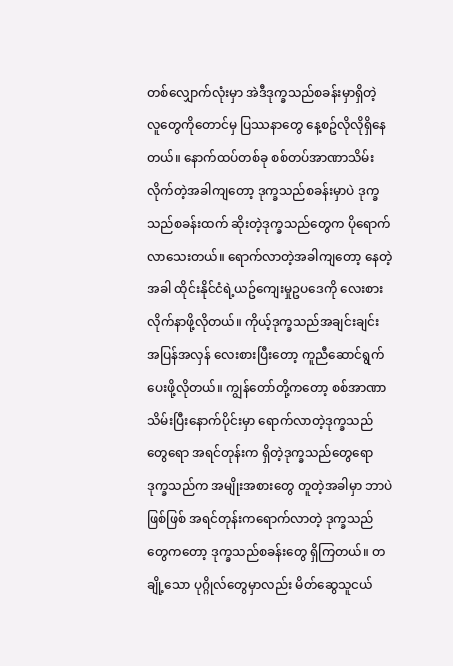တစ်လျှောက်လုံးမှာ အဲဒီဒုက္ခသည်စခန်းမှာရှိတဲ့ လူတွေကိုတောင်မှ ပြဿနာတွေ နေ့စဥ်လိုလိုရှိနေတယ်။ နောက်ထပ်တစ်ခု စစ်တပ်အာဏာသိမ်းလိုက်တဲ့အခါကျတော့ ဒုက္ခသည်စခန်းမှာပဲ ဒုက္ခသည်စခန်းထက် ဆိုးတဲ့ဒုက္ခသည်တွေက ပိုရောက်လာသေးတယ်။ ရောက်လာတဲ့အခါကျတော့ နေတဲ့အခါ ထိုင်းနိုင်ငံရဲ့ယဥ်ကျေးမှုဥပဒေကို လေးစားလိုက်နာဖို့လိုတယ်။ ကိုယ့်ဒုက္ခသည်အချင်းချင်း အပြန်အလှန် လေးစားပြီးတော့ ကူညီဆောင်ရွက်ပေးဖို့လိုတယ်။ ကျွန်တော်တို့ကတော့ စစ်အာဏာသိမ်းပြီးနောက်ပိုင်းမှာ ရောက်လာတဲ့ဒုက္ခသည်တွေရော အရင်တုန်းက ရှိတဲ့ဒုက္ခသည်တွေရော ဒုက္ခသည်က အမျိုးအစားတွေ တူတဲ့အခါမှာ ဘာပဲဖြစ်ဖြစ် အရင်တုန်းကရောက်လာတဲ့ ဒုက္ခသည်တွေကတော့ ဒုက္ခသည်စခန်းတွေ ရှိကြတယ်။ တချို့သော ပုဂ္ဂိုလ်တွေမှာလည်း မိတ်ဆွေသူငယ်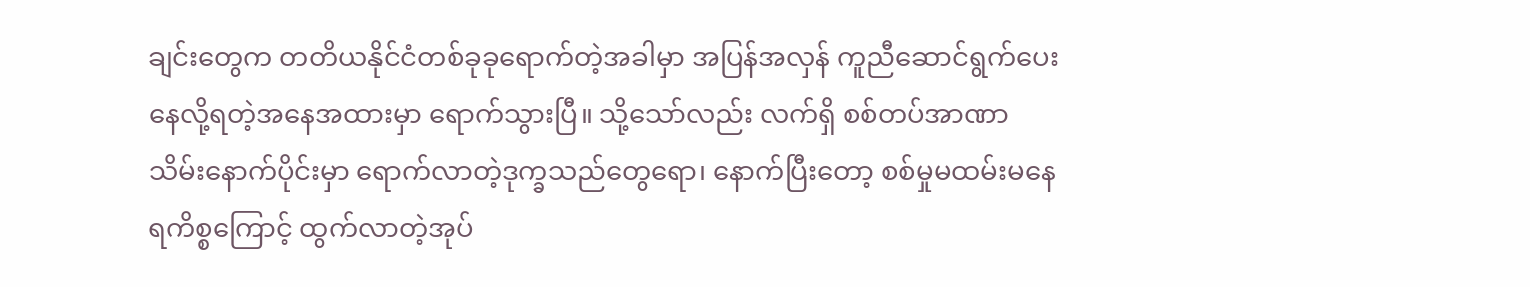ချင်းတွေက တတိယနိုင်ငံတစ်ခုခုရောက်တဲ့အခါမှာ အပြန်အလှန် ကူညီဆောင်ရွက်ပေးနေလို့ရတဲ့အနေအထားမှာ ရောက်သွားပြီ။ သို့သော်လည်း လက်ရှိ စစ်တပ်အာဏာသိမ်းနောက်ပိုင်းမှာ ရောက်လာတဲ့ဒုက္ခသည်တွေရော၊ နောက်ပြီးတော့ စစ်မှုမထမ်းမနေရကိစ္စကြောင့် ထွက်လာတဲ့အုပ်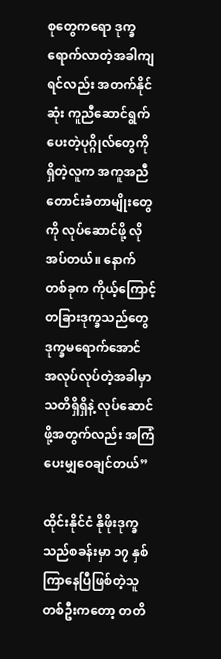စုတွေကရော ဒုက္ခရောက်လာတဲ့အခါကျရင်လည်း အတက်နိုင်ဆုံး ကူညီဆောင်ရွက်ပေးတဲ့ပုဂ္ဂိုလ်တွေကို ရှိတဲ့လူက အကူအညီ တောင်းခံတာမျိုးတွေကို လုပ်ဆောင်ဖို့ လိုအပ်တယ်။ နောက်တစ်ခုက ကိုယ့်ကြောင့် တခြားဒုက္ခသည်တွေ ဒုက္ခမရောက်အောင် အလုပ်လုပ်တဲ့အခါမှာ သတိရှိရှိနဲ့ လုပ်ဆောင်ဖို့အတွက်လည်း အကြံပေးမျှဝေချင်တယ်”

ထိုင်းနိုင်ငံ နိုဖိုးဒုက္ခသည်စခန်းမှာ ၁၇ နှစ်ကြာနေပြီဖြစ်တဲ့သူတစ်ဦးကတော့ တတိ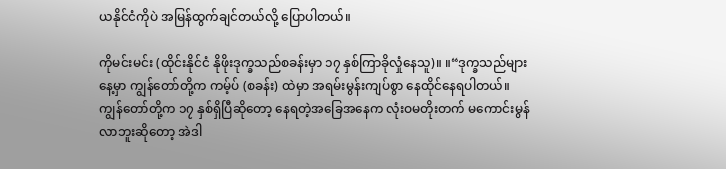ယနိုင်ငံကိုပဲ အမြန်ထွက်ချင်တယ်လို့ ပြောပါတယ်။

ကိုမင်းမင်း (ထိုင်းနိုင်ငံ နိုဖိုးဒုက္ခသည်စခန်းမှာ ၁၇ နှစ်ကြာခိုလှုံနေသူ)။ ။“ဒုက္ခသည်များနေ့မှာ ကျွန်တော်တို့က ကမ့်ပ် (စခန်း) ထဲမှာ အရမ်းမွန်းကျပ်စွာ နေထိုင်နေရပါတယ်။ ကျွန်တော်တို့က ၁၇ နှစ်ရှိပြီဆိုတော့ နေရတဲ့အခြေအနေက လုံးဝမတိုးတက် မကောင်းမွန်လာဘူးဆိုတော့ အဲဒါ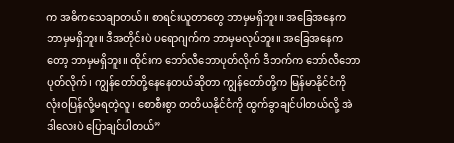က အဓိကသေချာတယ်။ စာရင်းယူတာတွေ ဘာမှမရှိဘူး။ အခြေအနေက ဘာမှမရှိဘူး။ ဒီအတိုင်းပဲ ပရောဂျက်က ဘာမှမလုပ်ဘူး။ အခြေအနေကတော့ ဘာမှမရှိဘူး။ ထိုင်းက ဘော်လီဘောပုတ်လိုက် ဒီဘက်က ဘော်လီဘောပုတ်လိုက်၊ ကျွန်တော်တို့နေနေတယ်ဆိုတာ ကျွန်တော်တို့က မြန်မာနိုင်ငံကို လုံးဝပြန်လို့မရတဲ့လူ၊ စောစီးစွာ တတိယနိုင်ငံကို ထွက်ခွာချင်ပါတယ်လို့ အဲဒါလေးပဲ ပြောချင်ပါတယ်”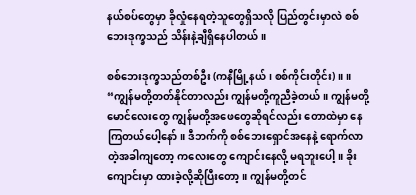နယ်စပ်တွေမှာ ခိုလှုံနေရတဲ့သူတွေရှိသလို ပြည်တွင်းမှာလဲ စစ်ဘေးဒုက္ခသည် သိန်းနဲ့ချီရှိနေပါတယ်။

စစ်ဘေးဒုက္ခသည်တစ်ဦး (ကနီမြို့နယ်၊ စစ်ကိုင်းတိုင်း)။ ။ “ကျွန်မတို့တတ်နိုင်တာလည်း ကျွန်မတို့ကူညီခဲ့တယ်။ ကျွန်မတို့မောင်လေးတွေ ကျွန်မတို့အဖေတွေဆိုရင်လည်း တောထဲမှာ နေကြတယ်ပေါ့နော်။ ဒီဘက်ကို စစ်ဘေးရှောင်အနေနဲ့ ရောက်လာတဲ့အခါကျတော့ ကလေးတွေ ကျောင်းနေလို့ မရဘူးပေါ့။ ခိုးကျောင်းမှာ ထားခဲ့လို့ဆိုပြီးတော့။ ကျွန်မတို့တင်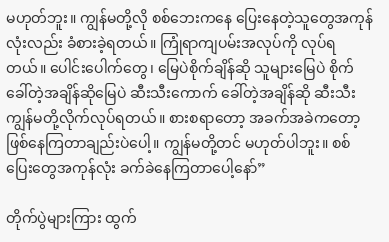မဟုတ်ဘူး။ ကျွန်မတို့လို စစ်ဘေးကနေ ပြေးနေတဲ့သူတွေအကုန်လုံးလည်း ခံစားခဲ့ရတယ်။ ကြုံရာကျပမ်းအလုပ်ကို လုပ်ရတယ်။ ပေါင်းပေါက်တွေ၊ မြေပဲစိုက်ချိန်ဆို သူများမြေပဲ စိုက်ခေါ်တဲ့အချိန်ဆိုမြေပဲ ဆီးသီးကောက် ခေါ်တဲ့အချိန်ဆို ဆီးသီး ကျွန်မတို့လိုက်လုပ်ရတယ်။ စားစရာတော့ အခက်အခဲကတော့ ဖြစ်နေကြတာချည်းပဲပေါ့။ ကျွန်မတို့တင် မဟုတ်ပါဘူး။ စစ်ပြေးတွေအကုန်လုံး ခက်ခဲနေကြတာပေါ့နော်”

တိုက်ပွဲများကြား ထွက်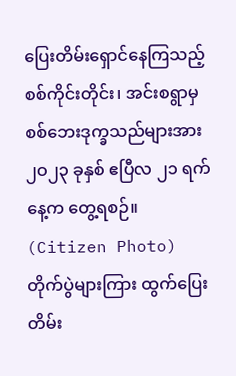ပြေးတိမ်းရှောင်နေကြသည့် စစ်ကိုင်းတိုင်း၊ အင်းစရွာမှ စစ်ဘေးဒုက္ခသည်များအား ၂ဝ၂၃ ခုနှစ် ဧပြီလ ၂၁ ရက်နေ့က တွေ့ရစဉ်။ (Citizen Photo)
တိုက်ပွဲများကြား ထွက်ပြေးတိမ်း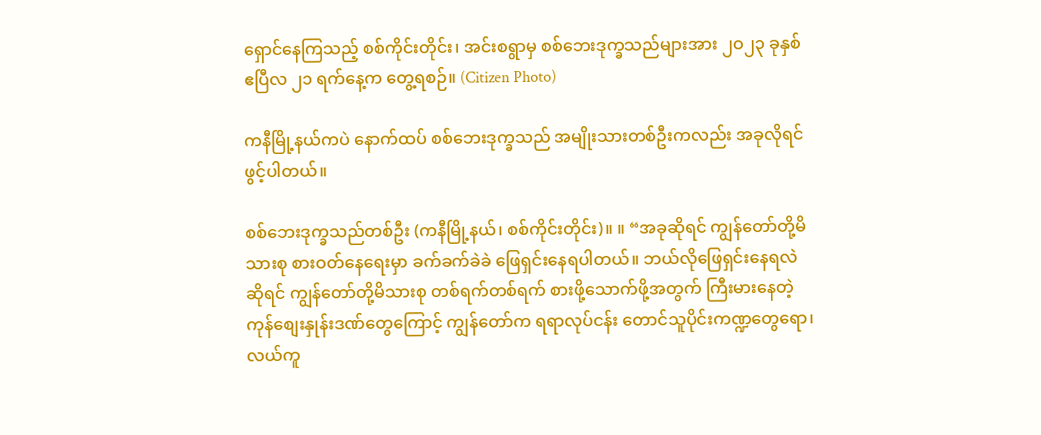ရှောင်နေကြသည့် စစ်ကိုင်းတိုင်း၊ အင်းစရွာမှ စစ်ဘေးဒုက္ခသည်များအား ၂ဝ၂၃ ခုနှစ် ဧပြီလ ၂၁ ရက်နေ့က တွေ့ရစဉ်။ (Citizen Photo)

ကနီမြို့နယ်ကပဲ နောက်ထပ် စစ်ဘေးဒုက္ခသည် အမျိုးသားတစ်ဦးကလည်း အခုလိုရင်ဖွင့်ပါတယ်။

စစ်ဘေးဒုက္ခသည်တစ်ဦး (ကနီမြို့နယ်၊ စစ်ကိုင်းတိုင်း)။ ။ “အခုဆိုရင် ကျွန်တော်တို့မိသားစု စားဝတ်နေရေးမှာ ခက်ခက်ခဲခဲ ဖြေရှင်းနေရပါတယ်။ ဘယ်လိုဖြေရှင်းနေရလဲဆိုရင် ကျွန်တော်တို့မိသားစု တစ်ရက်တစ်ရက် စားဖို့သောက်ဖို့အတွက် ကြီးမားနေတဲ့ကုန်စျေးနှုန်းဒဏ်တွေကြောင့် ကျွန်တော်က ရရာလုပ်ငန်း တောင်သူပိုင်းကဏ္ဍတွေရော၊ လယ်ကူ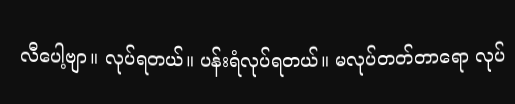လီပေါ့ဗျာ။ လုပ်ရတယ်။ ပန်းရံလုပ်ရတယ်။ မလုပ်တတ်တာရော လုပ်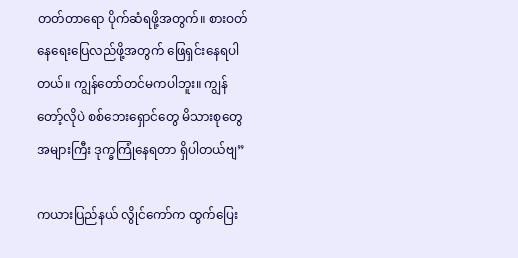တတ်တာရော ပိုက်ဆံရဖို့အတွက်။ စားဝတ်နေရေးပြေလည်ဖို့အတွက် ဖြေရှင်းနေရပါတယ်။ ကျွန်တော်တင်မကပါဘူး။ ကျွန်တော့်လိုပဲ စစ်ဘေးရှောင်တွေ မိသားစုတွေအများကြီး ဒုက္ခကြုံနေရတာ ရှိပါတယ်ဗျ”

ကယားပြည်နယ် လွိုင်ကော်က ထွက်ပြေး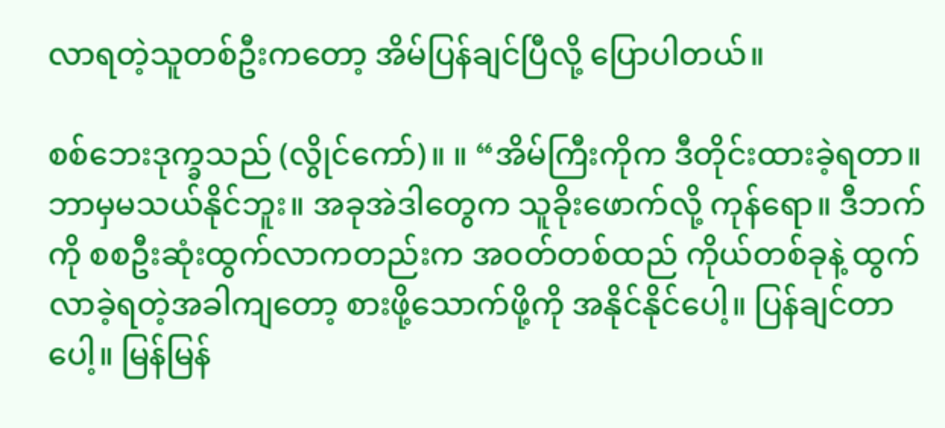လာရတဲ့သူတစ်ဦးကတော့ အိမ်ပြန်ချင်ပြီလို့ ပြောပါတယ်။

စစ်ဘေးဒုက္ခသည် (လွိုင်ကော်)။ ။ “အိမ်ကြီးကိုက ဒီတိုင်းထားခဲ့ရတာ။ ဘာမှမသယ်နိုင်ဘူး။ အခုအဲဒါတွေက သူခိုးဖောက်လို့ ကုန်ရော။ ဒီဘက်ကို စစဦးဆုံးထွက်လာကတည်းက အဝတ်တစ်ထည် ကိုယ်တစ်ခုနဲ့ ထွက်လာခဲ့ရတဲ့အခါကျတော့ စားဖို့သောက်ဖို့ကို အနိုင်နိုင်ပေါ့။ ပြန်ချင်တာပေါ့။ မြန်မြန်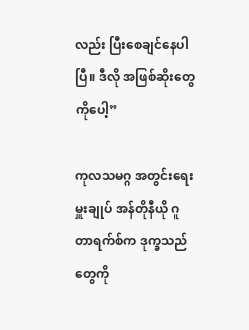လည်း ပြီးစေချင်နေပါပြီ။ ဒီလို အဖြစ်ဆိုးတွေကိုပေါ့”

ကုလသမဂ္ဂ အတွင်းရေးမှူးချုပ် အန်တိုနီယို ဂူတာရက်စ်က ဒုက္ခသည်တွေကို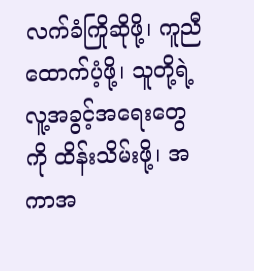လက်ခံကြိုဆိုဖို့၊ ကူညီထောက်ပံ့ဖို့၊ သူတို့ရဲ့ လူ့အခွင့်အရေးတွေကို ထိန်းသိမ်းဖို့၊ အကာအ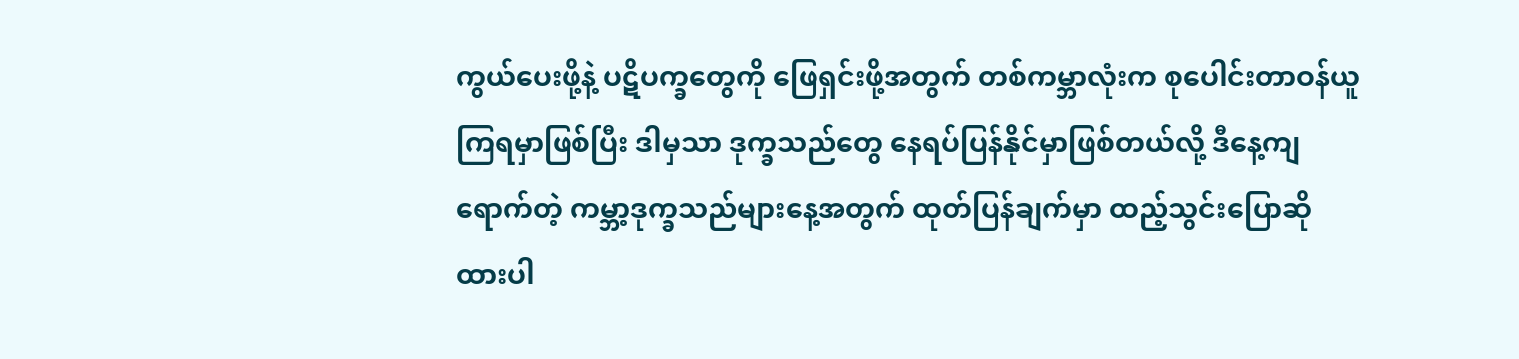ကွယ်ပေးဖို့နဲ့ ပဋိပက္ခတွေကို ဖြေရှင်းဖို့အတွက် တစ်ကမ္ဘာလုံးက စု‌ပေါင်းတာဝန်ယူကြရမှာဖြစ်ပြီး ဒါမှသာ ဒုက္ခသည်တွေ နေရပ်ပြန်နိုင်မှာဖြစ်တယ်လို့ ဒီနေ့ကျရောက်တဲ့ ကမ္ဘာ့ဒုက္ခသည်များနေ့အတွက် ထုတ်ပြန်ချက်မှာ ထည့်သွင်းပြောဆိုထားပါ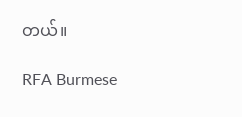တယ်။

RFA Burmese